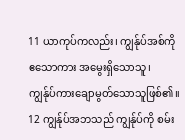11 ယာကုပ်ကလည်း၊ ကျွန်ုပ်အစ်ကိုဧသောကား အမွေးရှိသောသူ၊ ကျွန်ုပ်ကားချောမွတ်သောသူဖြစ်၏။
12 ကျွန်ုပ်အဘသည် ကျွန်ုပ်ကို စမ်း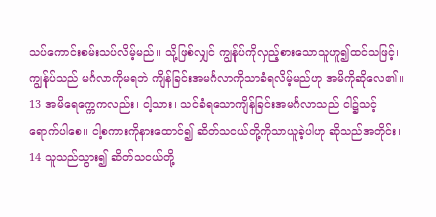သပ်ကောင်းစမ်းသပ်လိမ့်မည်။ သို့ဖြစ်လျှင် ကျွန်ုပ်ကိုလှည့်စားသောသူဟူ၍ထင်သဖြင့်၊ ကျွန်ုပ်သည် မင်္ဂလာကိုမရဘဲ ကျိန်ခြင်းအမင်္ဂလာကိုသာခံရလိမ့်မည်ဟု အမိကိုဆိုလေ၏။
13 အမိရေက္ကေကလည်း၊ ငါ့သား၊ သင်ခံရသောကျိန်ခြင်းအမင်္ဂလာသည် ငါ၌သင့်ရောက်ပါစေ။ ငါ့စကားကိုနားထောင်၍ ဆိတ်သငယ်တို့ကိုသာယူခဲ့ပါဟု ဆိုသည်အတိုင်း၊
14 သူသည်သွား၍ ဆိတ်သငယ်တို့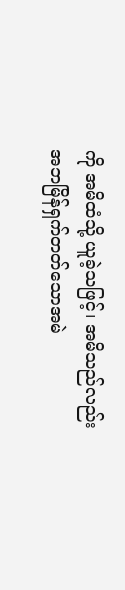ကို အမိထံသို့ ယူခဲ့သဖြင့်၊ အမိသည်လည်း အဘမြိန်ရှက်တတ်သောအမဲ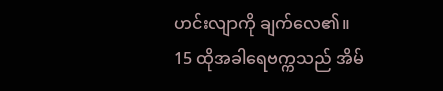ဟင်းလျာကို ချက်လေ၏။
15 ထိုအခါရေဗက္ကသည် အိမ်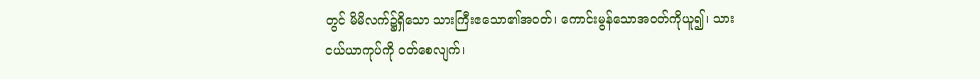တွင် မိမိလက်၌ရှိသော သားကြီးဧသော၏အဝတ်၊ ကောင်းမွန်သောအဝတ်ကိုယူ၍၊ သားငယ်ယာကုပ်ကို ဝတ်စေလျက်၊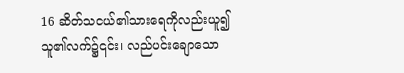16 ဆိတ်သငယ်၏သားရေကိုလည်းယူ၍ သူ၏လက်၌၎င်း၊ လည်ပင်းချောသော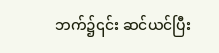ဘက်၌၎င်း ဆင်ယင်ပြီး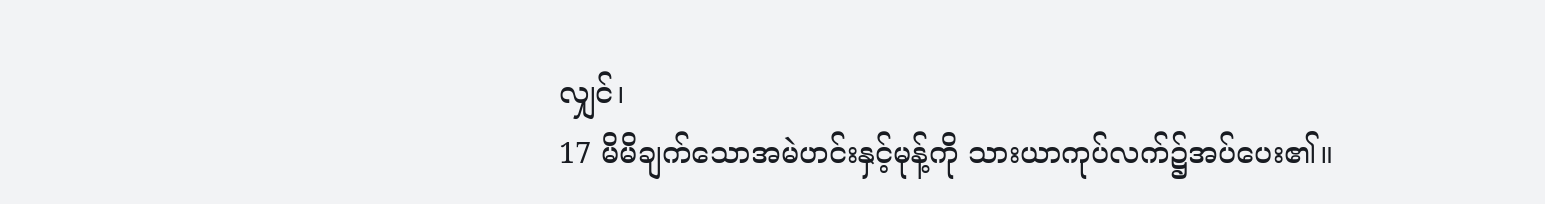လျှင်၊
17 မိမိချက်သောအမဲဟင်းနှင့်မုန့်ကို သားယာကုပ်လက်၌အပ်ပေး၏။